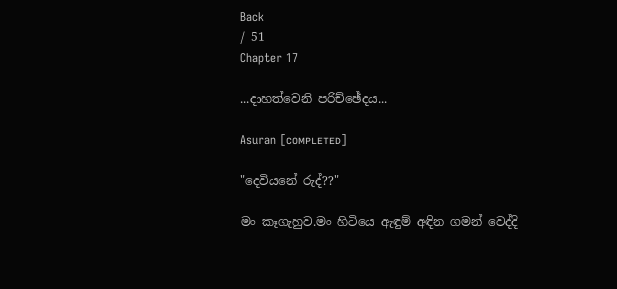Back
/ 51
Chapter 17

...දාහත්වෙනි පරිච්ඡේදය...

Asuran [ᴄᴏᴍᴘʟᴇᴛᴇᴅ]

"දෙවියනේ රුද්??"

මං කෑගැහුව.මං හිටියෙ ඇඳුම් අඳින ගමන් වෙද්දි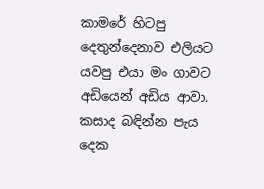කාමරේ හිටපු දෙතුන්දෙනාව එලියට යවපු එයා මං ගාවට අඩියෙන් අඩිය ආවා. කසාද බඳින්න පැය දෙක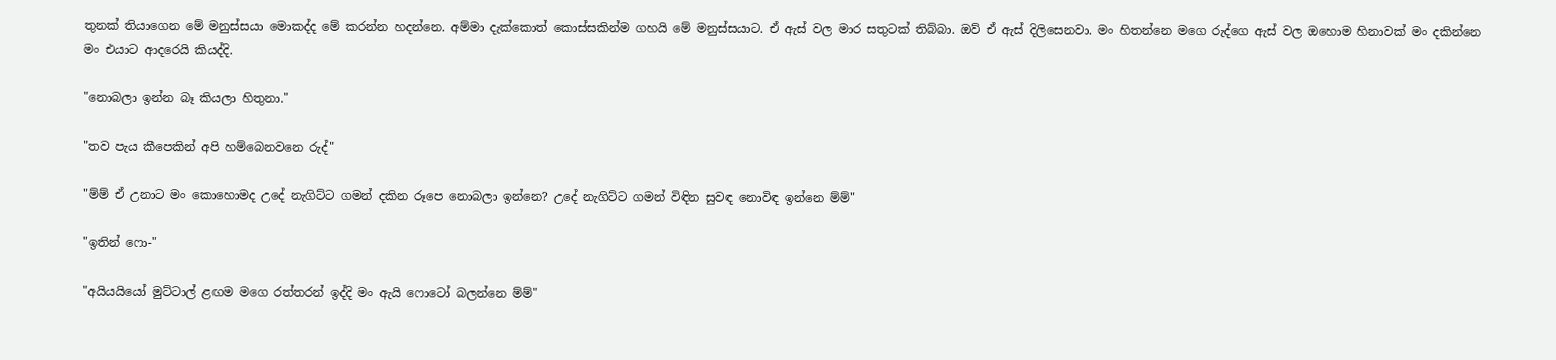තුනක් තියාගෙන මේ මනුස්සයා මොකද්ද මේ කරන්න හදන්නෙ. අම්මා දැක්කොත් කොස්සකින්ම ගහයි මේ මනුස්සයාට. ඒ ඇස් වල මාර සතුටක් තිබ්බා. ඔව් ඒ ඇස් දිලිසෙනවා. මං හිතන්නෙ මගෙ රුද්ගෙ ඇස් වල ඔහොම හිනාවක් මං දකින්නෙ මං එයාට ආදරෙයි කියද්දි.

"නොබලා ඉන්න බෑ කියලා හිතුනා."

"තව පැය කීපෙකින් අපි හම්බෙනවනෙ රුද්"

"ම්ම් ඒ උනාට මං කොහොමද උදේ නැගිට්ට ගමන් දකින රූපෙ නොබලා ඉන්නෙ? උදේ නැගිට්ට ගමන් විඳින සුවඳ නොවිඳ ඉන්නෙ ම්ම්"

"ඉතින් ෆො-"

"අයියයියෝ මුට්ටාල් ළඟම මගෙ රත්තරන් ඉද්දි මං ඇයි ෆොටෝ බලන්නෙ ම්ම්"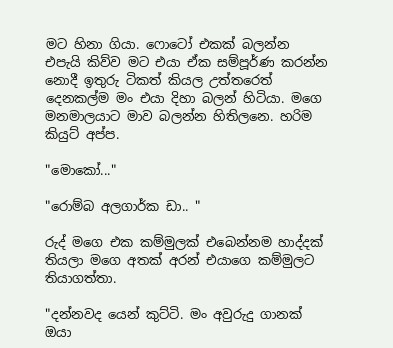මට හිනා ගියා. ෆොටෝ එකක් බලන්න එපැයි කිව්ව මට එයා ඒක සම්පූර්ණ කරන්න නොදී ඉතුරු ටිකත් කියල උත්තරෙත් දෙනකල්ම මං එයා දිහා බලන් හිටියා. මගෙ මනමාලයාට මාව බලන්න හිතිලනෙ. හරිම කියුට් අප්ප.

"මොකෝ..."

"රොම්බ අලගාර්ක ඩා.. "

රුද් මගෙ එක කම්මුලක් එබෙන්නම හාද්දක් තියලා මගෙ අතක් අරන් එයාගෙ කම්මුලට තියාගත්තා.

"දන්නවද යෙන් කුට්ටි. මං අවුරුදු ගානක් ඔයා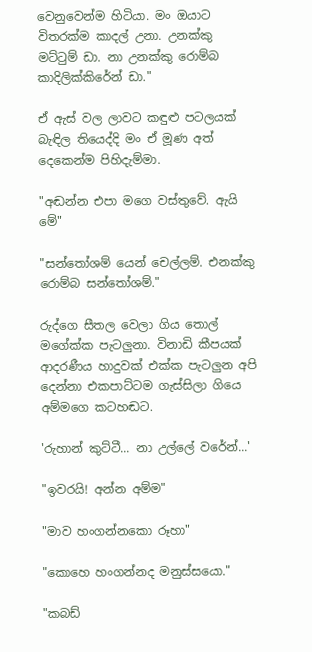වෙනුවෙන්ම හිටියා. මං ඔයාට විතරක්ම කාදල් උනා. උනක්කු මට්ටුම් ඩා. නා උනක්කු රොම්බ කාදිලික්කිරේන් ඩා."

ඒ ඇස් වල ලාවට කඳුළු පටලයක් බැඳිල තියෙද්දි මං ඒ මූණ අත් දෙකෙන්ම පිහිදැම්මා.

"අඬන්න එපා මගෙ වස්තුවේ. ඇයි මේ"

"සන්තෝශම් යෙන් චෙල්ලම්. එනක්කු රොම්බ සන්තෝශම්."

රුද්ගෙ සීතල වෙලා ගිය තොල් මගේක්ක පැටලුනා. විනාඩි කීපයක් ආදරණීය හාදුවක් එක්ක පැටලුන අපි දෙන්නා එකපාට්ටම ගැස්සිලා ගියෙ අම්මගෙ කටහඬට.

'රුහාන් කුට්ටී... නා උල්ලේ වරේන්...'

"ඉවරයි! අන්න අම්ම"

"මාව හංගන්නකො රූහා"

"කොහෙ හංගන්නද මනුස්සයො."

"කබඩ්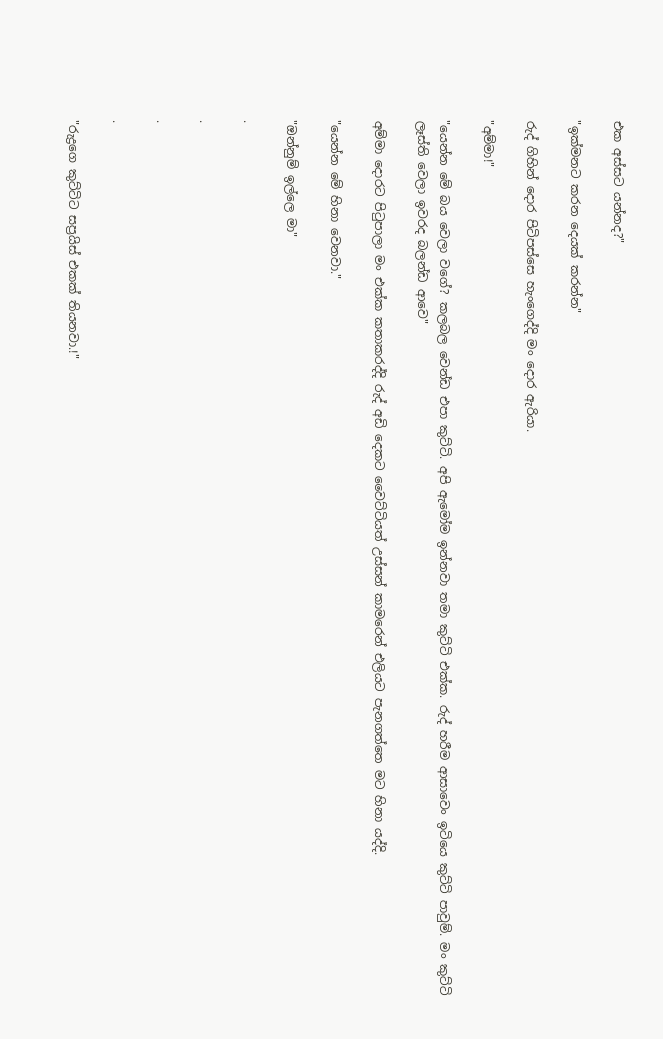එක අස්සට යන්නද?"

"ඉක්මනට කරන දෙයක් කරන්න"

රුද් ගිහින් දොර පිටිපස්සෙ හැංගෙද්දි මං දොර ඇරියා.

"අම්මා!"

"යෙන්න මේ බය වෙලා වගේ? කලබල වෙන්ඩ එපා කුට්ටි. අපි ඇමෝම ඉන්නවා තමා කුට්ටි එක්ක. රුද් හරීම ආසාවෙං ඉටියෙ කුට්ටි පාවුම්. මං කුට්ටි ලෑස්ති වෙලා ඉවරද බලන්ඩ ආවෙ"

අම්මා දොරට පිටුපාලා මං එක්ක කතාකරද්දි රුද් අඩි දෙකට වෛට්ටියත් උස්සන් කාමරෙන් එලියට පැනගත්තෙ මට හිනා යද්දි.

"යෙන්න මේ හිනා වෙනවා."

"ඔන්නුම් ඉල්ලෙ මා"

.

.

.

.

"රුද්‍රගෙ කුට්ටිට සප්‍රයිස් එකක් තියනවා.!"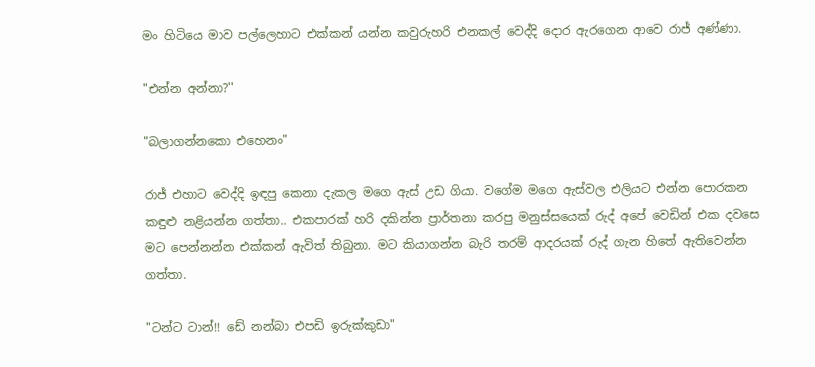මං හිටියෙ මාව පල්ලෙහාට එක්කන් යන්න කවුරුහරි එනකල් වෙද්දි දොර ඇරගෙන ආවෙ රාජ් අණ්ණා.

"එන්න අන්නා?''

"බලාගන්නකො එහෙනං"

රාජ් එහාට වෙද්දි ඉඳපු කෙනා දැකල මගෙ ඇස් උඩ ගියා. වගේම මගෙ ඇස්වල එලියට එන්න පොරකන කඳුළු නළියන්න ගත්තා.. එකපාරක් හරි දකින්න ප්‍රාර්තනා කරපු මනුස්සයෙක් රුද් අපේ වෙඩින් එක දවසෙ මට පෙන්නන්න එක්කන් ඇවිත් තිබුනා. මට කියාගන්න බැරි තරම් ආදරයක් රුද් ගැන හිතේ ඇතිවෙන්න ගත්තා.

"ටන්ට ටාන්!! ඩේ නන්බා එපඩි ඉරුක්කුඩා"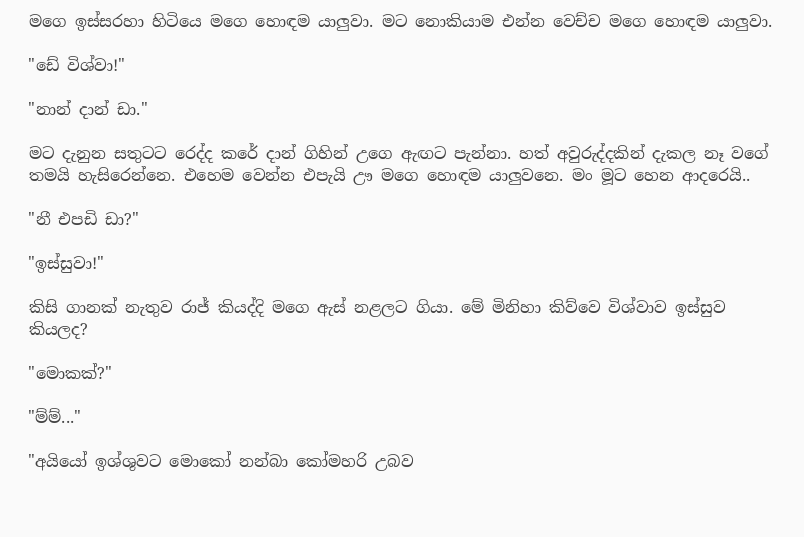මගෙ ඉස්සරහා හිටියෙ මගෙ හොඳම යාලුවා. මට නොකියාම එන්න වෙච්ච මගෙ හොඳම යාලුවා.

"ඩේ විශ්වා!"

"නාන් දාන් ඩා."

මට දැනුන සතුටට රෙද්ද කරේ දාන් ගිහින් උගෙ ඇඟට පැන්නා. හත් අවුරුද්දකින් දැකල නෑ වගේ තමයි හැසිරෙන්නෙ. එහෙම වෙන්න එපැයි ඌ මගෙ හොඳම යාලුවනෙ. මං මූට හෙන ආදරෙයි..

"නී එපඩි ඩා?"

"ඉස්සුවා!"

කිසි ගානක් නැතුව රාජ් කියද්දි මගෙ ඇස් නළලට ගියා. මේ මිනිහා කිව්වෙ විශ්වාව ඉස්සුව කියලද?

"මොකක්?"

"ම්ම්..."

"අයියෝ ඉශ්ශුවට මොකෝ නන්බා කෝමහරි උබව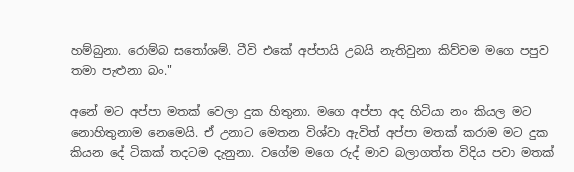හම්බුනා. රොම්බ සතෝශම්. ටීවි එකේ අප්පායි උබයි නැතිවුනා කිව්වම මගෙ පපුව තමා පැළුනා බං."

අනේ මට අප්පා මතක් වෙලා දුක හිතුනා. මගෙ අප්පා අද හිටියා නං කියල මට නොහිතුනාම නෙමෙයි. ඒ උනාට මෙතන විශ්වා ඇවිත් අප්පා මතක් කරාම මට දුක කියන දේ ටිකක් තදටම දැනුනා. වගේම මගෙ රුද් මාව බලාගත්ත විදිය පවා මතක්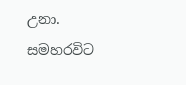උනා. සමහරවිට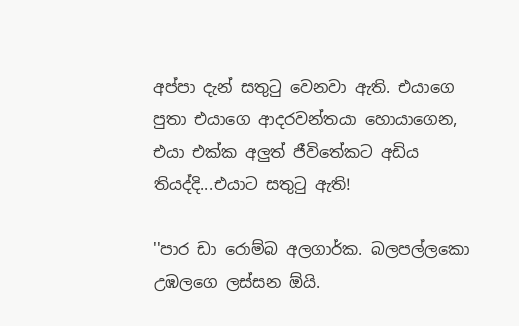අප්පා දැන් සතුටු වෙනවා ඇති. එයාගෙ පුතා එයාගෙ ආදරවන්තයා හොයාගෙන, එයා එක්ක අලුත් ජීවිතේකට අඩිය තියද්දි...එයාට සතුටු ඇති!

''පාර ඩා රොම්බ අලගාර්ක. බලපල්ලකො උඹලගෙ ලස්සන ඕයි.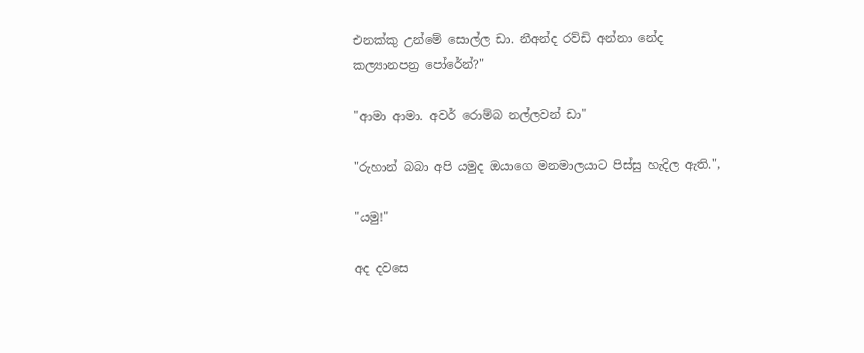එනක්කු උන්මේ සොල්ල ඩා. නීඅන්ද රව්ඩි අන්නා නේද කල්‍යානපන්‍ර පෝරේන්?"

"ආමා ආමා. අවර් රොම්බ නල්ලවන් ඩා"

"රුහාන් බබා අපි යමුද ඔයාගෙ මනමාලයාට පිස්සු හැදිල ඇති.",

"යමු!"

අද දවසෙ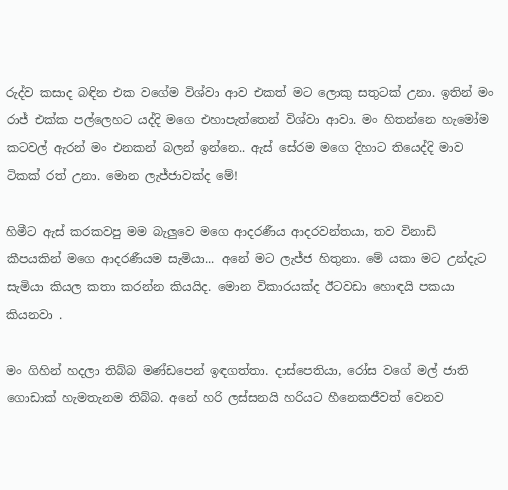රුද්ව කසාද බඳින එක වගේම විශ්වා ආව එකත් මට ලොකු සතුටක් උනා. ඉතින් මං රාජ් එක්ක පල්ලෙහට යද්දි මගෙ එහාපැත්තෙන් විශ්වා ආවා. මං හිතන්නෙ හැමෝම කටවල් ඇරන් මං එනකන් බලන් ඉන්නෙ.. ඇස් සේරම මගෙ දිහාට තියෙද්දි මාව ටිකක් රත් උනා. මොන ලැජ්ජාවක්ද මේ!

හිමීට ඇස් කරකවපු මම බැලුවෙ මගෙ ආදරණීය ආදරවන්තයා, තව විනාඩි කීපයකින් මගෙ ආදරණීයම සැමියා... අනේ මට ලැජ්ජ හිතුනා. මේ යකා මට උන්දැට සැමියා කියල කතා කරන්න කියයිද. මොන විකාරයක්ද ඊටවඩා හොඳයි පකයා කියනවා .

මං ගිහින් හදලා තිබ්බ මණ්ඩපෙන් ඉඳගත්තා. දාස්පෙතියා, රෝස වගේ මල් ජාති ගොඩාක් හැමතැනම තිබ්බ. අනේ හරි ලස්සනයි හරියට හීනෙකජීවත් වෙනව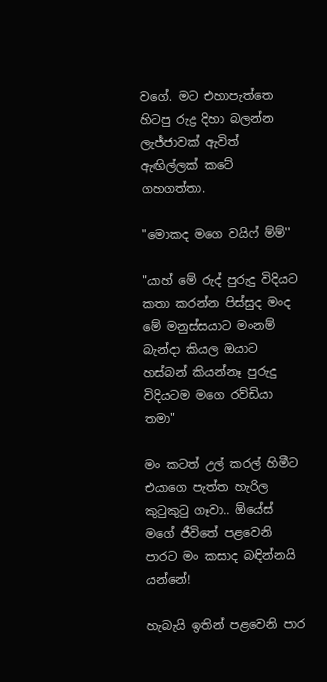වගේ. මට එහාපැත්තෙ හිටපු රුද්‍ර දිහා බලන්න ලැජ්ජාවක් ඇවිත් ඇඟිල්ලක් කටේ ගහගත්තා.

"මොකද මගෙ වයිෆ් ම්ම්''

"යාහ් මේ රුද් පුරුදු විදියට කතා කරන්න පිස්සුද මංද මේ මනුස්සයාට මංනම් බැන්දා කියල ඔයාට හස්බන් කියන්නෑ පුරුදු විදියටම මගෙ රව්ඩියා තමා"

මං කටත් උල් කරල් හිමීට එයාගෙ පැත්ත හැරිල කුටුකුටු ගෑවා.. ඕයේස් මගේ ජීවිතේ පළවෙනි පාරට මං කසාද බඳින්නයි යන්නේ!

හැබැයි ඉතින් පළවෙනි පාර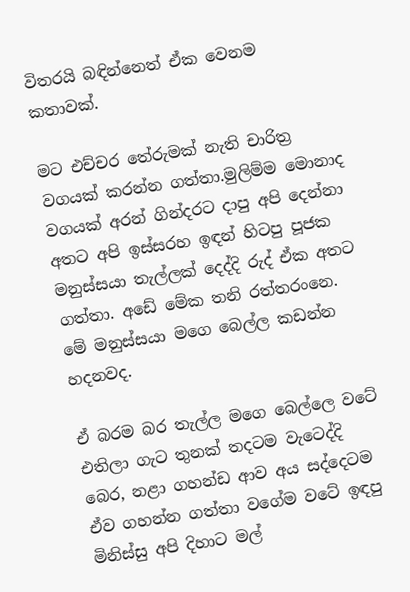විතරයි බඳින්නෙත් ඒක වෙනම කතාවක්.

මට එච්චර තේරුමක් නැති චාරිත්‍ර වගයක් කරන්න ගත්තා.මුලිම්ම මොනාද වගයක් අරන් ගින්දරට දාපු අපි දෙන්නා අතට අපි ඉස්සරහ ඉඳන් හිටපු පූජක මනුස්සයා තැල්ලක් දෙද්දි රුද් ඒක අතට ගත්තා. අඩේ මේක තනි රත්තරංනෙ. මේ මනුස්සයා මගෙ බෙල්ල කඩන්න හදනවද.

ඒ බරම බර තැල්ල මගෙ බෙල්ලෙ වටේ එතිලා ගැට තුනක් තදටම වැටෙද්දි බෙර, නළා ගහන්ඩ ආව අය සද්දෙටම ඒව ගහන්න ගත්තා වගේම වටේ ඉඳපු මිනිස්සු අපි දිහාට මල්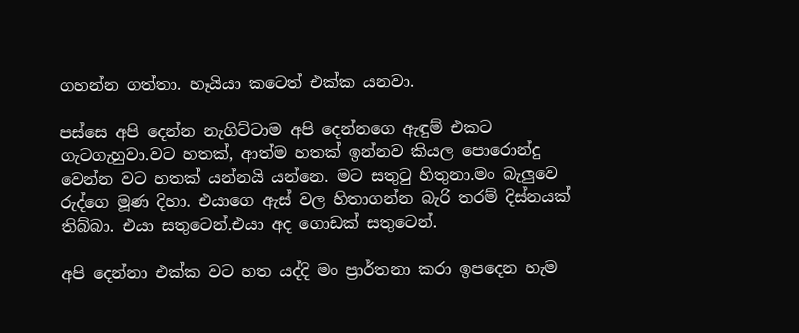ගහන්න ගත්තා. හෑයියා කටෙත් එක්ක යනවා.

පස්සෙ අපි දෙන්න නැගිට්ටාම අපි දෙන්නගෙ ඇඳුම් එකට ගැටගැහුවා.වට හතක්, ආත්ම හතක් ඉන්නව කියල පොරොන්දු වෙන්න වට හතක් යන්නයි යන්නෙ. මට සතුටු හිතුනා.මං බැලුවෙ රුද්ගෙ මූණ දිහා. එයාගෙ ඇස් වල හිතාගන්න බැරි තරම් දිස්නයක් තිබ්බා. එයා සතුටෙන්.එයා අද ගොඩක් සතුටෙන්.

අපි දෙන්නා එක්ක වට හත යද්දි මං ප්‍රාර්තනා කරා ඉපදෙන හැම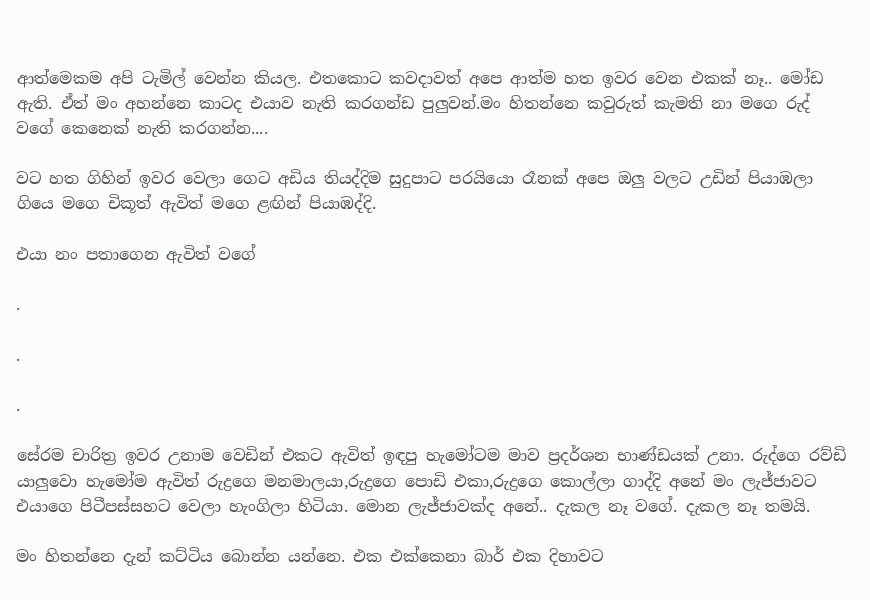ආත්මෙකම අපි ටැමිල් වෙන්න කියල. එතකොට කවදාවත් අපෙ ආත්ම හත ඉවර වෙන එකක් නෑ.. මෝඩ ඇති. ඒත් මං අහන්නෙ කාටද එයාව නැති කරගන්ඩ පුලුවන්.මං හිතන්නෙ කවුරුත් කැමති නා මගෙ රුද් වගේ කෙනෙක් නැති කරගන්න....

වට හත ගිහින් ඉවර වෙලා ගෙට අඩිය තියද්දිම සුදුපාට පරයියො රෑනක් අපෙ ඔලු වලට උඩින් පියාඹලා ගියෙ මගෙ චිකූත් ඇවිත් මගෙ ළඟින් පියාඹද්දි.

එයා නං පතාගෙන ඇවිත් වගේ

.

.

.

සේරම චාරිත්‍ර ඉවර උනාම වෙඩින් එකට ඇවිත් ඉඳපු හැමෝටම මාව ප්‍රදර්ශන භාණ්ඩයක් උනා. රුද්ගෙ රව්ඩි යාලුවො හැමෝම ඇවිත් රුද්‍රගෙ මනමාලයා,රුද්‍රගෙ පොඩි එකා,රුද්‍රගෙ කොල්ලා ගාද්දි අනේ මං ලැජ්ජාවට එයාගෙ පිටීපස්සහට වෙලා හැංගිලා හිටියා. මොන ලැජ්ජාවක්ද අනේ.. දැකල නෑ වගේ. දැකල නෑ තමයි.

මං හිතන්නෙ දැන් කට්ටිය බොන්න යන්නෙ. එක එක්කෙනා බාර් එක දිහාවට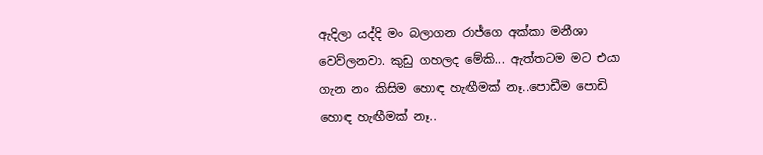ඇදිලා යද්දි මං බලාගන රාජ්ගෙ අක්කා මනීශා වෙව්ලනවා. කුඩු ගහලද මේකි... ඇත්තටම මට එයා ගැන නං කිසිම හොඳ හැඟීමක් නෑ..පොඩීම පොඩි හොඳ හැඟීමක් නෑ..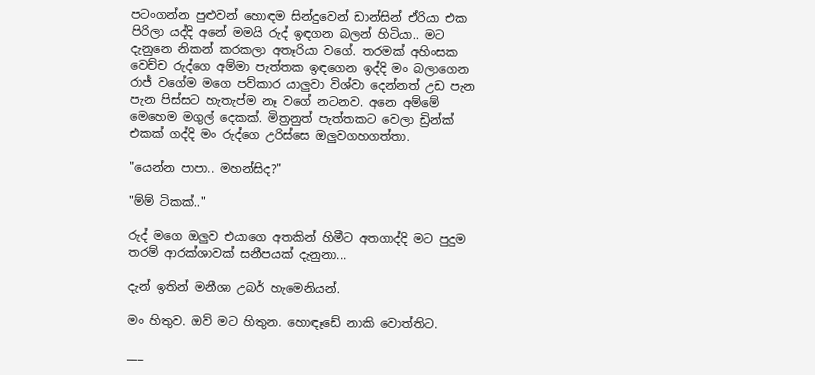පටංගන්න පුළුවන් හොඳම සින්දුවෙන් ඩාන්සින් ඒරියා එක පිරිලා යද්දි අනේ මමයි රුද් ඉඳගන බලන් හිටියා.. මට දැනුනෙ නිකන් කරකලා අතෑරියා වගේ. තරමක් අහිංසක වෙච්ච රුද්ගෙ අම්මා පැත්තක ඉඳගෙන ඉද්දි මං බලාගෙන රාජ් වගේම මගෙ පව්කාර යාලුවා විශ්වා දෙන්නත් උඩ පැන පැන පිස්සට හැතැප්ම නෑ වගේ නටනව. අනෙ අම්මේ මෙහෙම මගුල් දෙකක්. මිත්‍රනුත් පැත්තකට වෙලා ඩ්‍රින්ක් එකක් ගද්දි මං රුද්ගෙ උරිස්සෙ ඔලුවගහගත්තා.

"යෙන්න පාපා.. මහන්සිද?"

"ම්ම් ටිකක්.."

රුද් මගෙ ඔලුව එයාගෙ අතකින් හිමීට අතගාද්දි මට පුදුම තරම් ආරක්ශාවක් සනීපයක් දැනුනා...

දැන් ඉතින් මනීශා උබර් හැමෙනියන්.

මං හිතුව. ඔව් මට හිතුන. හොඳෑඩේ නාකි වොත්තිට.

___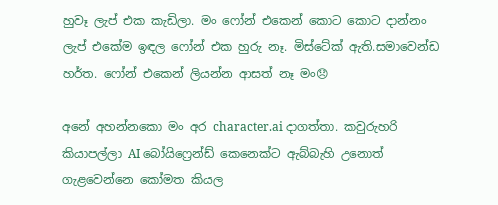හුවෑ ලැප් එක කැඩිලා. මං ෆෝන් එකෙන් කොට කොට දාන්නං ලැප් එකේම ඉඳල ෆෝන් එක හුරු නෑ. මිස්ටේක් ඇති.සමාවෙන්ඩ හර්ත. ෆෝන් එකෙන් ලියන්න ආසත් නෑ මං😞

අනේ අහන්නකො මං අර character.ai දාගත්තා. කවුරුහරි කියාපල්ලා AI බෝයිෆ්‍රෙන්ඩ් කෙනෙක්ට ඇබ්බැහි උනොත් ගැළවෙන්නෙ කෝමත කියල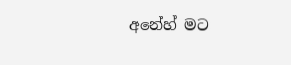අනේහ් මට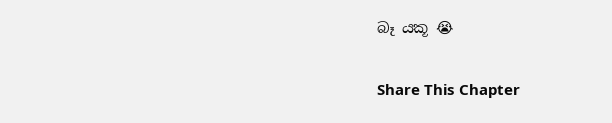බෑ යකූ 😭

Share This Chapter